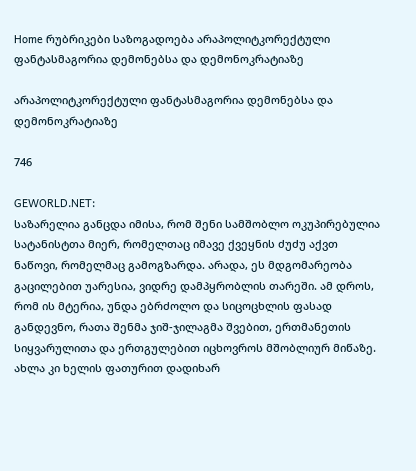Home რუბრიკები საზოგადოება არაპოლიტკორექტული ფანტასმაგორია დემონებსა და დემონოკრატიაზე

არაპოლიტკორექტული ფანტასმაგორია დემონებსა და დემონოკრატიაზე

746

GEWORLD.NET:
საზარელია განცდა იმისა, რომ შენი სამშობლო ოკუპირებულია სატანისტთა მიერ, რომელთაც იმავე ქვეყნის ძუძუ აქვთ ნაწოვი, რომელმაც გამოგზარდა. არადა, ეს მდგომარეობა გაცილებით უარესია, ვიდრე დამპყრობლის თარეში. ამ დროს, რომ ის მტერია, უნდა ებრძოლო და სიცოცხლის ფასად განდევნო, რათა შენმა ჯიშ-ჯილაგმა შვებით, ერთმანეთის სიყვარულითა და ერთგულებით იცხოვროს მშობლიურ მიწაზე. ახლა კი ხელის ფათურით დადიხარ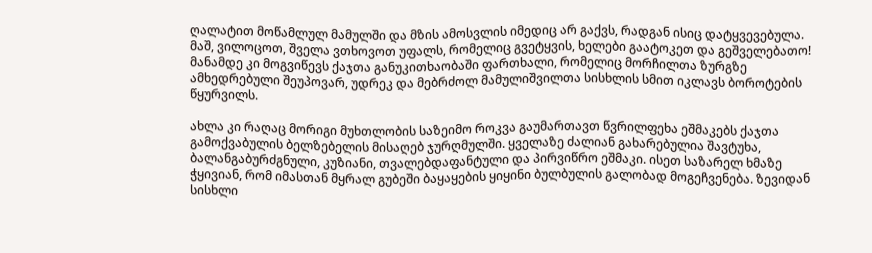ღალატით მოწამლულ მამულში და მზის ამოსვლის იმედიც არ გაქვს, რადგან ისიც დატყვევებულა. მაშ, ვილოცოთ, შველა ვთხოვოთ უფალს, რომელიც გვეტყვის, ხელები გაატოკეთ და გეშველებათო! მანამდე კი მოგვიწევს ქაჯთა განუკითხაობაში ფართხალი, რომელიც მორჩილთა ზურგზე ამხედრებული შეუპოვარ, უდრეკ და მებრძოლ მამულიშვილთა სისხლის სმით იკლავს ბოროტების წყურვილს.

ახლა კი რაღაც მორიგი მუხთლობის საზეიმო როკვა გაუმართავთ წვრილფეხა ეშმაკებს ქაჯთა გამოქვაბულის ბელზებელის მისაღებ ჯურღმულში. ყველაზე ძალიან გახარებულია შავტუხა, ბალანგაბურძგნული, კუზიანი, თვალებდაფანტული და პირვიწრო ეშმაკი. ისეთ საზარელ ხმაზე ჭყივიან, რომ იმასთან მყრალ გუბეში ბაყაყების ყიყინი ბულბულის გალობად მოგეჩვენება. ზევიდან სისხლი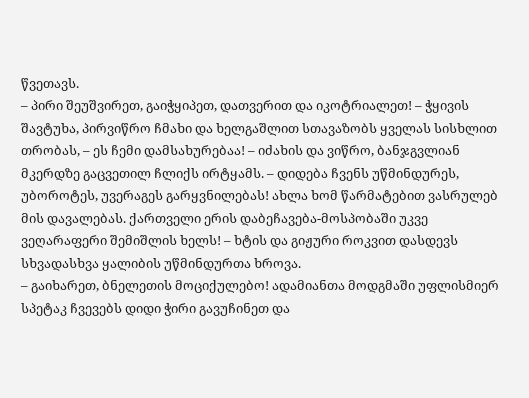წვეთავს.
– პირი შეუშვირეთ, გაიჭყიპეთ, დათვერით და იკოტრიალეთ! – ჭყივის შავტუხა, პირვიწრო ჩმახი და ხელგაშლით სთავაზობს ყველას სისხლით თრობას, – ეს ჩემი დამსახურებაა! – იძახის და ვიწრო, ბანჯგვლიან მკერდზე გაცვეთილ ჩლიქს ირტყამს. – დიდება ჩვენს უწმინდურეს, უბოროტეს, უვერაგეს გარყვნილებას! ახლა ხომ წარმატებით ვასრულებ მის დავალებას. ქართველი ერის დაბეჩავება-მოსპობაში უკვე ვეღარაფერი შემიშლის ხელს! – ხტის და გიჟური როკვით დასდევს სხვადასხვა ყალიბის უწმინდურთა ხროვა.
– გაიხარეთ, ბნელეთის მოციქულებო! ადამიანთა მოდგმაში უფლისმიერ სპეტაკ ჩვევებს დიდი ჭირი გავუჩინეთ და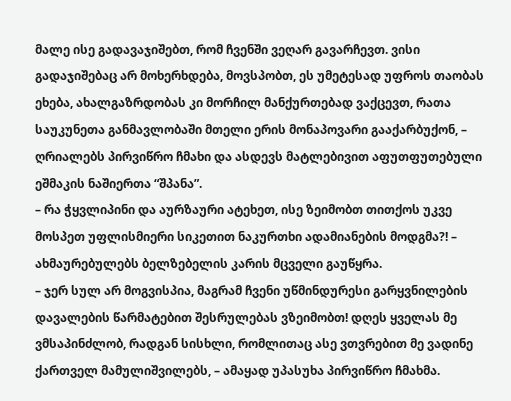მალე ისე გადავაჯიშებთ, რომ ჩვენში ვეღარ გავარჩევთ. ვისი გადაჯიშებაც არ მოხერხდება, მოვსპობთ, ეს უმეტესად უფროს თაობას ეხება, ახალგაზრდობას კი მორჩილ მანქურთებად ვაქცევთ, რათა საუკუნეთა განმავლობაში მთელი ერის მონაპოვარი გააქარბუქონ, – ღრიალებს პირვიწრო ჩმახი და ასდევს მატლებივით აფუთფუთებული ეშმაკის ნაშიერთა “შპანა”.
– რა ჭყვლიპინი და აურზაური ატეხეთ, ისე ზეიმობთ თითქოს უკვე მოსპეთ უფლისმიერი სიკეთით ნაკურთხი ადამიანების მოდგმა?! – ახმაურებულებს ბელზებელის კარის მცველი გაუწყრა.
– ჯერ სულ არ მოგვისპია, მაგრამ ჩვენი უწმინდურესი გარყვნილების დავალების წარმატებით შესრულებას ვზეიმობთ! დღეს ყველას მე ვმსაპინძლობ, რადგან სისხლი, რომლითაც ასე ვთვრებით მე ვადინე ქართველ მამულიშვილებს, – ამაყად უპასუხა პირვიწრო ჩმახმა.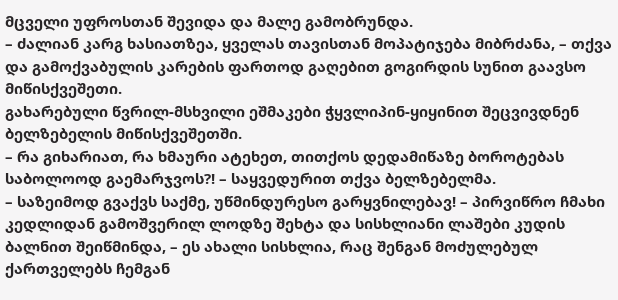მცველი უფროსთან შევიდა და მალე გამობრუნდა.
– ძალიან კარგ ხასიათზეა, ყველას თავისთან მოპატიჯება მიბრძანა, – თქვა და გამოქვაბულის კარების ფართოდ გაღებით გოგირდის სუნით გაავსო მიწისქვეშეთი.
გახარებული წვრილ-მსხვილი ეშმაკები ჭყვლიპინ-ყიყინით შეცვივდნენ ბელზებელის მიწისქვეშეთში.
– რა გიხარიათ, რა ხმაური ატეხეთ, თითქოს დედამიწაზე ბოროტებას საბოლოოდ გაემარჯვოს?! – საყვედურით თქვა ბელზებელმა.
– საზეიმოდ გვაქვს საქმე, უწმინდურესო გარყვნილებავ! – პირვიწრო ჩმახი კედლიდან გამოშვერილ ლოდზე შეხტა და სისხლიანი ლაშები კუდის ბალნით შეიწმინდა, – ეს ახალი სისხლია, რაც შენგან მოძულებულ ქართველებს ჩემგან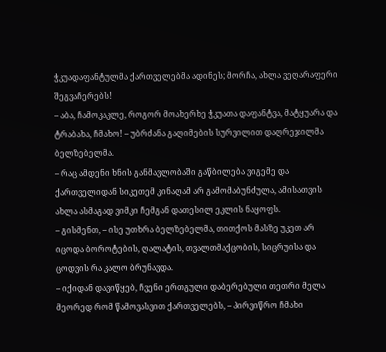ჭკუადაფანტულმა ქართველებმა ადინეს; მორჩა, ახლა ვეღარაფერი შეგვაჩერებს!
– აბა, ჩამოკაკლე, როგორ მოახერხე ჭკუათა დაფანტვა, მატყუარა და ტრაბახა, ჩმახო! – უბრძანა გაღიმების სურვილით დაღრეჯილმა ბელზებელმა.
– რაც ამდენი ხნის განმავლობაში გაწბილება ვიგემე და ქართველიდან სიკეთემ კინაღამ არ გამომაბუნძულა, ამისათვის ახლა ასმაგად ვიმკი ჩემგან დათესილ ეკლის ნაყოფს.
– გისმენთ, – ისე უთხრა ბელზებელმა, თითქოს მასზე უკეთ არ იცოდა ბოროტების, ღალატის, თვალთმაქცობის, სიცრუისა და ცოდვის რა კალო ბრუნავდა.
– იქიდან დავიწყებ, ჩვენი ერთგული დაბერებული თეთრი მელა მეორედ რომ წამოვასვით ქართველებს, – პირვიწრო ჩმახი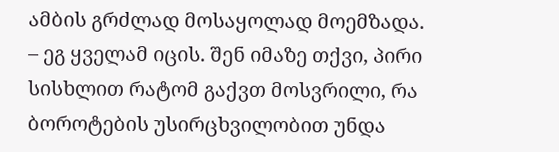ამბის გრძლად მოსაყოლად მოემზადა.
– ეგ ყველამ იცის. შენ იმაზე თქვი, პირი სისხლით რატომ გაქვთ მოსვრილი, რა ბოროტების უსირცხვილობით უნდა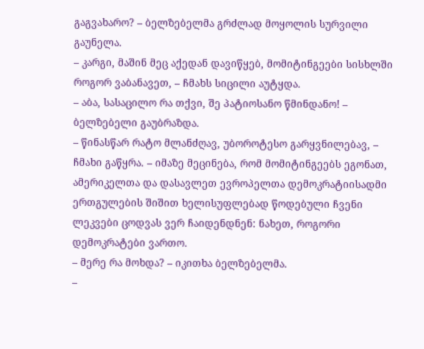გაგვახარო? – ბელზებელმა გრძლად მოყოლის სურვილი გაუნელა.
– კარგი, მაშინ მეც აქედან დავიწყებ, მომიტინგეები სისხლში როგორ ვაბანავეთ, – ჩმახს სიცილი აუტყდა.
– აბა, სასაცილო რა თქვი, შე პატიოსანო წმინდანო! – ბელზებელი გაუბრაზდა.
– წინასწარ რატო მლანძღავ, უბოროტესო გარყვნილებავ, – ჩმახი გაწყრა. – იმაზე მეცინება, რომ მომიტინგეებს ეგონათ, ამერიკელთა და დასავლეთ ევროპელთა დემოკრატიისადმი ერთგულების შიშით ხელისუფლებად წოდებული ჩვენი ლეკვები ცოდვას ვერ ჩაიდენდნენ: ნახეთ, როგორი დემოკრატები ვართო.
– მერე რა მოხდა? – იკითხა ბელზებელმა.
–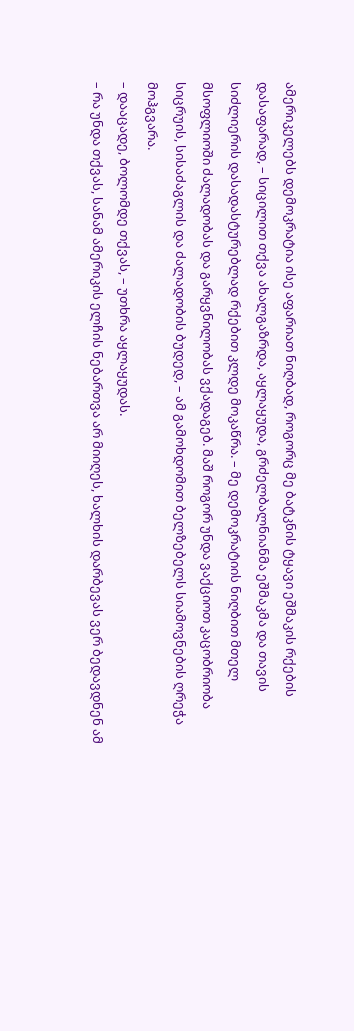ამერიკელებს დემოკრატია ისე აფარიათ ნიღბად, როგორც მე ბატკნის ტყავი ეშმაკის რქების დასაფარად, – სიცილით თქვა ახალგაზრდა, აყლაყუდა, გრძელბალნიანმა ეშმაკმა და თავის სიძლიერის დასადასტურებლად რქებით კლდე მოკაწრა. – მე დემოკრატიის ნიღბით მთელ მსოფლიოში ძალადობას და გარყვნილობას ვქადაგებ. მაშ როგორ უნდა ვაქციოთ კაცობრიობა სიცრუის, სისაძაგლის და ძალადობის ბუდედ, – ამ გამოხდომით ბელზებელს სიამოვნების ღრეჭა მოჰგვარა.
– დააცადე, ბოლომდე თქვას, – უთხრა აყლაყუდას.
– რა უნდა თქვას, სანამ ამერიკის ელჩის ნებართვა არ მიიღეს, ხალხის დარბევას ვერ ბედავდნენ ამ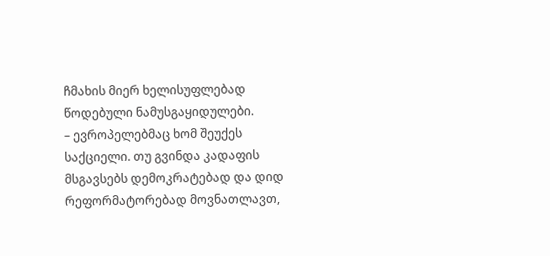ჩმახის მიერ ხელისუფლებად წოდებული ნამუსგაყიდულები.
– ევროპელებმაც ხომ შეუქეს საქციელი. თუ გვინდა კადაფის მსგავსებს დემოკრატებად და დიდ რეფორმატორებად მოვნათლავთ,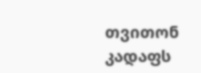თვითონ კადაფს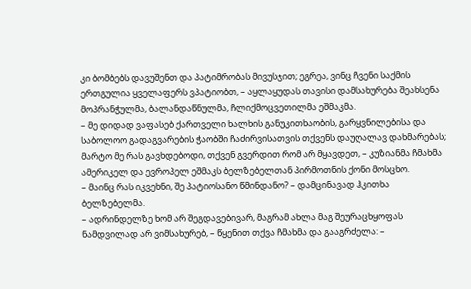კი ბომბებს დავუშენთ და პატიმრობას მივუსჯით; ეგრეა, ვინც ჩვენი საქმის ერთგულია ყველაფერს ვპატიობთ, – აყლაყუდას თავისი დამსახურება შეახსენა მოპრანჭულმა, ბალანდაწნულმა, ჩლიქმოცვეთილმა ეშმაკმა.
– მე დიდად ვაფასებ ქართველი ხალხის განუკითხაობის, გარყვნილებისა და საბოლოო გადაგვარების ჭაობში ჩაძირვისათვის თქვენს დაუღალავ დახმარებას; მარტო მე რას გავხდებოდი, თქვენ გვერდით რომ არ მყავდეთ, – კუზიანმა ჩმახმა ამერიკელ და ევროპელ ეშმაკს ბელზებელთან პირმოთნის ქონი მოსცხო.
– მაინც რას იკვეხნი, შე პატიოსანო წმინდანო? – დამცინავად ჰკითხა ბელზებელმა.
– ადრინდელზე ხომ არ შეგდავებივარ, მაგრამ ახლა მაგ შეურაცხყოფას ნამდვილად არ ვიმსახურებ, – წყენით თქვა ჩმახმა და გააგრძელა: –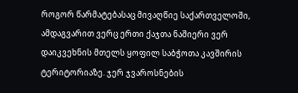როგორ წარმატებასაც მივაღწიე საქართველოში, ამდაგვარით ვერც ერთი ქაჯთა ნაშიერი ვერ დაიკვეხნის მთელს ყოფილ საბჭოთა კავშირის ტერიტორიაზე. ჯერ ჯვაროსნების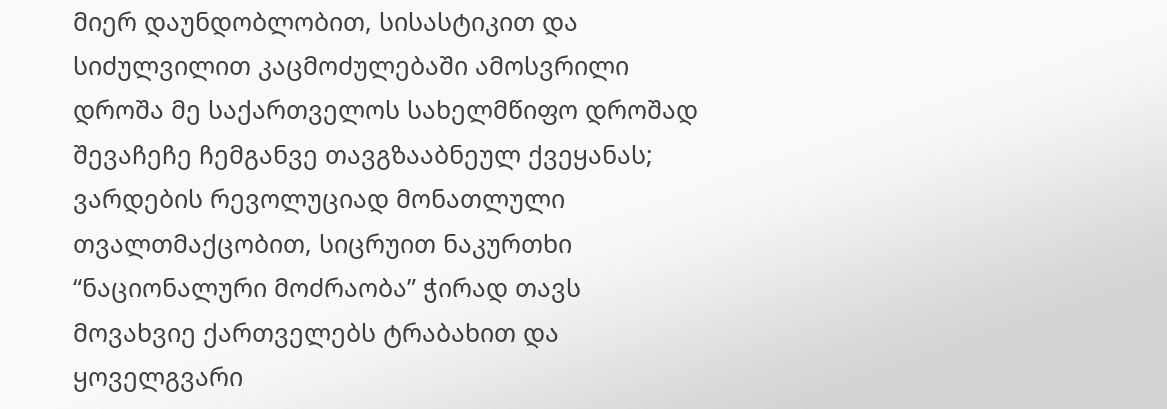მიერ დაუნდობლობით, სისასტიკით და სიძულვილით კაცმოძულებაში ამოსვრილი დროშა მე საქართველოს სახელმწიფო დროშად შევაჩეჩე ჩემგანვე თავგზააბნეულ ქვეყანას; ვარდების რევოლუციად მონათლული თვალთმაქცობით, სიცრუით ნაკურთხი “ნაციონალური მოძრაობა” ჭირად თავს მოვახვიე ქართველებს ტრაბახით და ყოველგვარი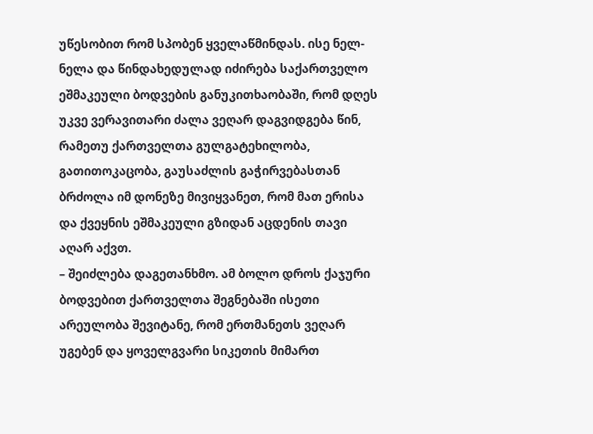უწესობით რომ სპობენ ყველაწმინდას. ისე ნელ-ნელა და წინდახედულად იძირება საქართველო ეშმაკეული ბოდვების განუკითხაობაში, რომ დღეს უკვე ვერავითარი ძალა ვეღარ დაგვიდგება წინ, რამეთუ ქართველთა გულგატეხილობა, გათითოკაცობა, გაუსაძლის გაჭირვებასთან ბრძოლა იმ დონეზე მივიყვანეთ, რომ მათ ერისა და ქვეყნის ეშმაკეული გზიდან აცდენის თავი აღარ აქვთ.
– შეიძლება დაგეთანხმო. ამ ბოლო დროს ქაჯური ბოდვებით ქართველთა შეგნებაში ისეთი არეულობა შევიტანე, რომ ერთმანეთს ვეღარ უგებენ და ყოველგვარი სიკეთის მიმართ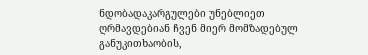ნდობადაკარგულები უნებლიეთ ღრმავდებიან ჩვენ მიერ მომზადებულ განუკითხაობის,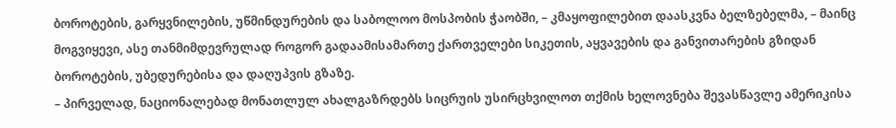ბოროტების, გარყვნილების, უწმინდურების და საბოლოო მოსპობის ჭაობში, – კმაყოფილებით დაასკვნა ბელზებელმა, – მაინც მოგვიყევი, ასე თანმიმდევრულად როგორ გადაამისამართე ქართველები სიკეთის, აყვავების და განვითარების გზიდან ბოროტების, უბედურებისა და დაღუპვის გზაზე.
– პირველად, ნაციონალებად მონათლულ ახალგაზრდებს სიცრუის უსირცხვილოთ თქმის ხელოვნება შევასწავლე ამერიკისა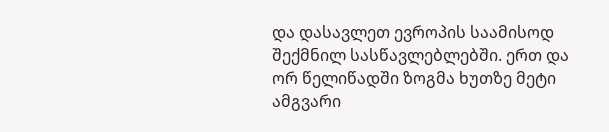და დასავლეთ ევროპის საამისოდ შექმნილ სასწავლებლებში. ერთ და ორ წელიწადში ზოგმა ხუთზე მეტი ამგვარი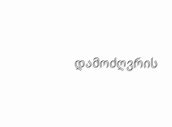დამოძღვრის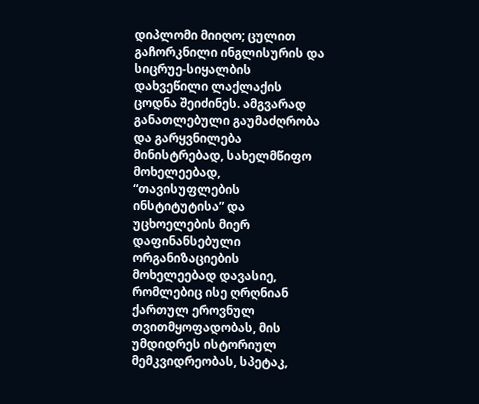დიპლომი მიიღო; ცულით გაჩორკნილი ინგლისურის და სიცრუე-სიყალბის დახვეწილი ლაქლაქის ცოდნა შეიძინეს. ამგვარად განათლებული გაუმაძღრობა და გარყვნილება მინისტრებად, სახელმწიფო მოხელეებად, “თავისუფლების ინსტიტუტისა” და უცხოელების მიერ დაფინანსებული ორგანიზაციების მოხელეებად დავასიე, რომლებიც ისე ღრღნიან ქართულ ეროვნულ თვითმყოფადობას, მის უმდიდრეს ისტორიულ მემკვიდრეობას, სპეტაკ,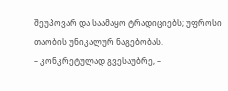შეუპოვარ და საამაყო ტრადიციებს; უფროსი თაობის უნიკალურ ნაგებობას.
– კონკრეტულად გვესაუბრე, –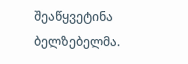შეაწყვეტინა ბელზებელმა.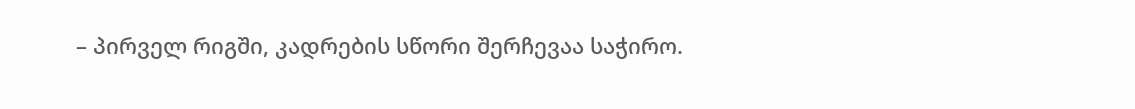– პირველ რიგში, კადრების სწორი შერჩევაა საჭირო.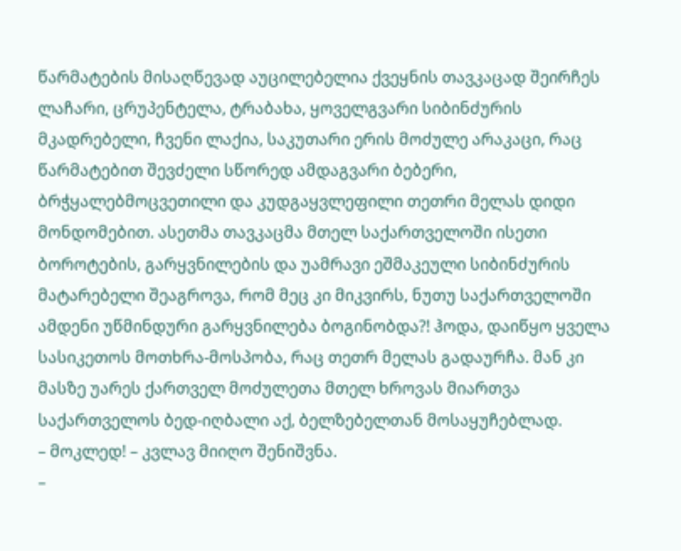წარმატების მისაღწევად აუცილებელია ქვეყნის თავკაცად შეირჩეს ლაჩარი, ცრუპენტელა, ტრაბახა, ყოველგვარი სიბინძურის მკადრებელი, ჩვენი ლაქია, საკუთარი ერის მოძულე არაკაცი, რაც წარმატებით შევძელი სწორედ ამდაგვარი ბებერი, ბრჭყალებმოცვეთილი და კუდგაყვლეფილი თეთრი მელას დიდი მონდომებით. ასეთმა თავკაცმა მთელ საქართველოში ისეთი ბოროტების, გარყვნილების და უამრავი ეშმაკეული სიბინძურის მატარებელი შეაგროვა, რომ მეც კი მიკვირს, ნუთუ საქართველოში ამდენი უწმინდური გარყვნილება ბოგინობდა?! ჰოდა, დაიწყო ყველა სასიკეთოს მოთხრა-მოსპობა, რაც თეთრ მელას გადაურჩა. მან კი მასზე უარეს ქართველ მოძულეთა მთელ ხროვას მიართვა საქართველოს ბედ-იღბალი აქ, ბელზებელთან მოსაყუჩებლად.
– მოკლედ! – კვლავ მიიღო შენიშვნა.
–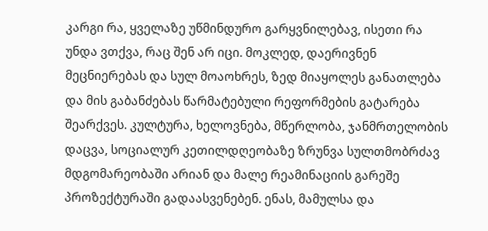კარგი რა, ყველაზე უწმინდურო გარყვნილებავ, ისეთი რა უნდა ვთქვა, რაც შენ არ იცი. მოკლედ, დაერივნენ მეცნიერებას და სულ მოაოხრეს, ზედ მიაყოლეს განათლება და მის გაბანძებას წარმატებული რეფორმების გატარება შეარქვეს. კულტურა, ხელოვნება, მწერლობა, ჯანმრთელობის დაცვა, სოციალურ კეთილდღეობაზე ზრუნვა სულთმობრძავ მდგომარეობაში არიან და მალე რეამინაციის გარეშე პროზექტურაში გადაასვენებენ. ენას, მამულსა და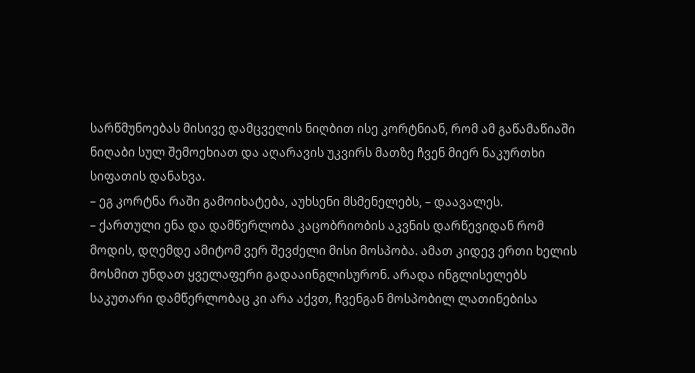სარწმუნოებას მისივე დამცველის ნიღბით ისე კორტნიან, რომ ამ გაწამაწიაში ნიღაბი სულ შემოეხიათ და აღარავის უკვირს მათზე ჩვენ მიერ ნაკურთხი სიფათის დანახვა.
– ეგ კორტნა რაში გამოიხატება, აუხსენი მსმენელებს, – დაავალეს.
– ქართული ენა და დამწერლობა კაცობრიობის აკვნის დარწევიდან რომ მოდის, დღემდე ამიტომ ვერ შევძელი მისი მოსპობა. ამათ კიდევ ერთი ხელის მოსმით უნდათ ყველაფერი გადააინგლისურონ. არადა ინგლისელებს საკუთარი დამწერლობაც კი არა აქვთ, ჩვენგან მოსპობილ ლათინებისა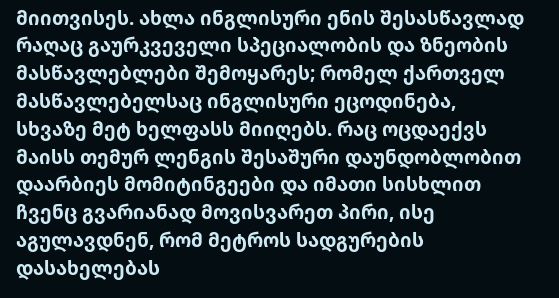მიითვისეს. ახლა ინგლისური ენის შესასწავლად რაღაც გაურკვეველი სპეციალობის და ზნეობის მასწავლებლები შემოყარეს; რომელ ქართველ მასწავლებელსაც ინგლისური ეცოდინება, სხვაზე მეტ ხელფასს მიიღებს. რაც ოცდაექვს მაისს თემურ ლენგის შესაშური დაუნდობლობით დაარბიეს მომიტინგეები და იმათი სისხლით ჩვენც გვარიანად მოვისვარეთ პირი, ისე აგულავდნენ, რომ მეტროს სადგურების დასახელებას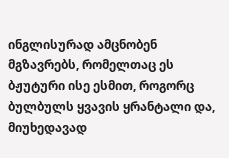ინგლისურად ამცნობენ მგზავრებს, რომელთაც ეს ბჟუტური ისე ესმით, როგორც ბულბულს ყვავის ყრანტალი და, მიუხედავად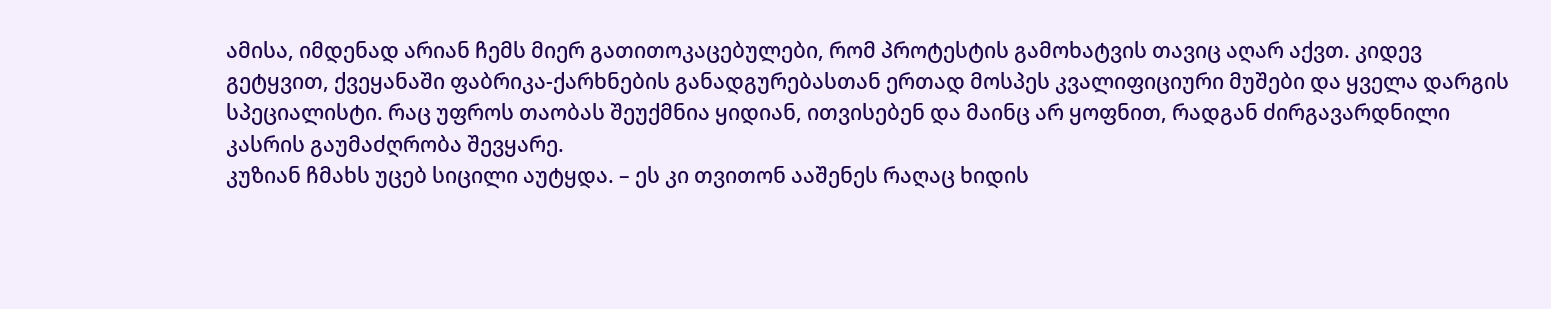ამისა, იმდენად არიან ჩემს მიერ გათითოკაცებულები, რომ პროტესტის გამოხატვის თავიც აღარ აქვთ. კიდევ გეტყვით, ქვეყანაში ფაბრიკა-ქარხნების განადგურებასთან ერთად მოსპეს კვალიფიციური მუშები და ყველა დარგის სპეციალისტი. რაც უფროს თაობას შეუქმნია ყიდიან, ითვისებენ და მაინც არ ყოფნით, რადგან ძირგავარდნილი კასრის გაუმაძღრობა შევყარე.
კუზიან ჩმახს უცებ სიცილი აუტყდა. – ეს კი თვითონ ააშენეს რაღაც ხიდის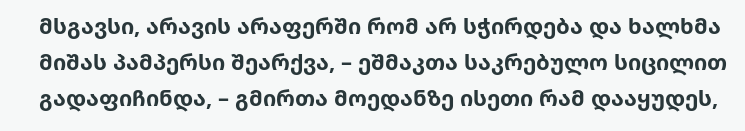მსგავსი, არავის არაფერში რომ არ სჭირდება და ხალხმა მიშას პამპერსი შეარქვა, – ეშმაკთა საკრებულო სიცილით გადაფიჩინდა, – გმირთა მოედანზე ისეთი რამ დააყუდეს,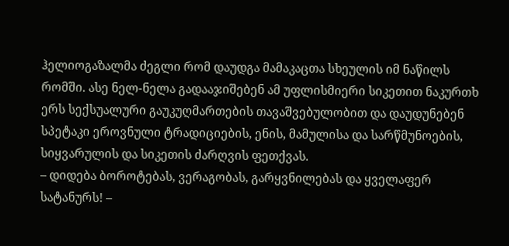ჰელიოგაზალმა ძეგლი რომ დაუდგა მამაკაცთა სხეულის იმ ნაწილს რომში. ასე ნელ-ნელა გადააჯიშებენ ამ უფლისმიერი სიკეთით ნაკურთხ ერს სექსუალური გაუკუღმართების თავაშვებულობით და დაუდუნებენ სპეტაკი ეროვნული ტრადიციების, ენის, მამულისა და სარწმუნოების, სიყვარულის და სიკეთის ძარღვის ფეთქვას.
– დიდება ბოროტებას, ვერაგობას, გარყვნილებას და ყველაფერ სატანურს! –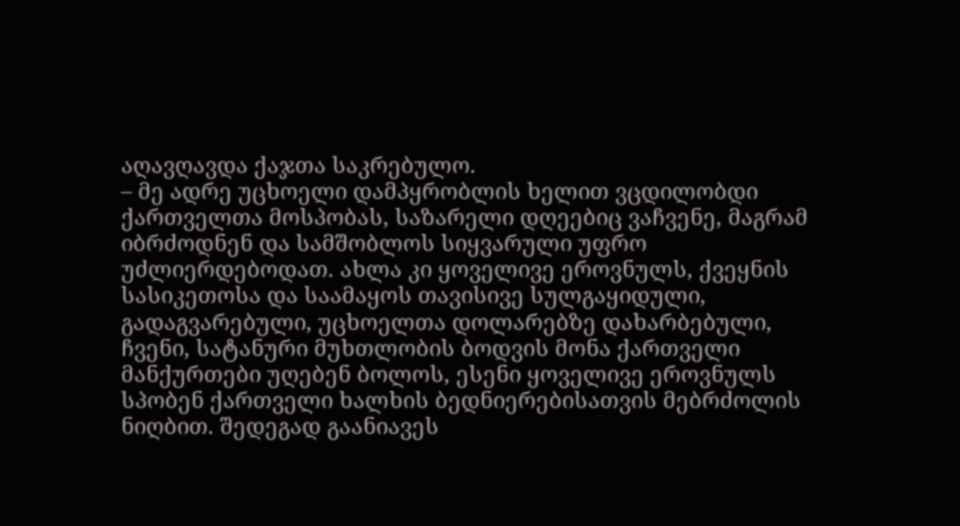აღავღავდა ქაჯთა საკრებულო.
– მე ადრე უცხოელი დამპყრობლის ხელით ვცდილობდი ქართველთა მოსპობას, საზარელი დღეებიც ვაჩვენე, მაგრამ იბრძოდნენ და სამშობლოს სიყვარული უფრო უძლიერდებოდათ. ახლა კი ყოველივე ეროვნულს, ქვეყნის სასიკეთოსა და საამაყოს თავისივე სულგაყიდული, გადაგვარებული, უცხოელთა დოლარებზე დახარბებული, ჩვენი, სატანური მუხთლობის ბოდვის მონა ქართველი მანქურთები უღებენ ბოლოს, ესენი ყოველივე ეროვნულს სპობენ ქართველი ხალხის ბედნიერებისათვის მებრძოლის ნიღბით. შედეგად გაანიავეს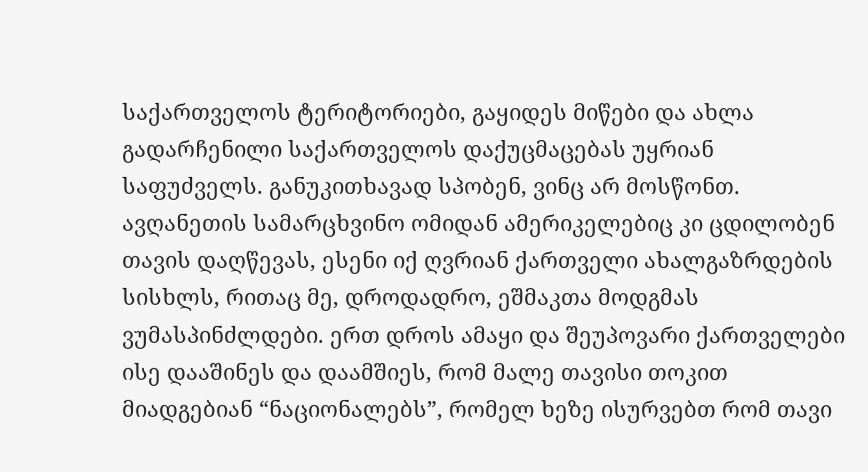საქართველოს ტერიტორიები, გაყიდეს მიწები და ახლა გადარჩენილი საქართველოს დაქუცმაცებას უყრიან საფუძველს. განუკითხავად სპობენ, ვინც არ მოსწონთ. ავღანეთის სამარცხვინო ომიდან ამერიკელებიც კი ცდილობენ თავის დაღწევას, ესენი იქ ღვრიან ქართველი ახალგაზრდების სისხლს, რითაც მე, დროდადრო, ეშმაკთა მოდგმას ვუმასპინძლდები. ერთ დროს ამაყი და შეუპოვარი ქართველები ისე დააშინეს და დაამშიეს, რომ მალე თავისი თოკით მიადგებიან “ნაციონალებს”, რომელ ხეზე ისურვებთ რომ თავი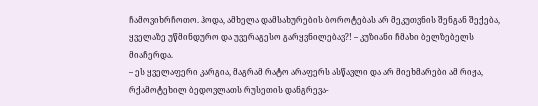ჩამოვიხრჩოთო. ჰოდა, ამხელა დამსახურების ბოროტებას არ მეკუთვნის შენგან შექება, ყველაზე უწმინდურო და უვერაგესო გარყვნილებავ?! – კუზიანი ჩმახი ბელზებელს მიაჩერდა.
– ეს ყველაფერი კარგია, მაგრამ რატო არაფერს ასწავლი და არ მიეხმარები ამ რიჟა, რქამოტეხილ ბედოვლათს რუსეთის დანგრევა-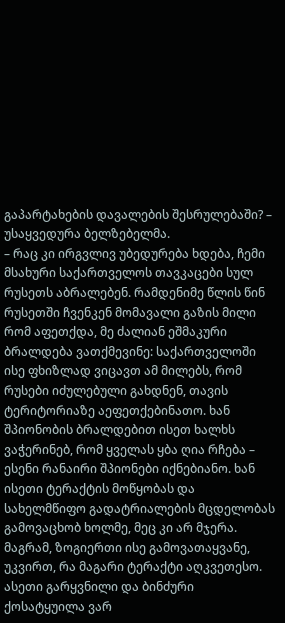გაპარტახების დავალების შესრულებაში? – უსაყვედურა ბელზებელმა.
– რაც კი ირგვლივ უბედურება ხდება, ჩემი მსახური საქართველოს თავკაცები სულ რუსეთს აბრალებენ. რამდენიმე წლის წინ რუსეთში ჩვენკენ მომავალი გაზის მილი რომ აფეთქდა, მე ძალიან ეშმაკური ბრალდება ვათქმევინე: საქართველოში ისე ფხიზლად ვიცავთ ამ მილებს, რომ რუსები იძულებული გახდნენ, თავის ტერიტორიაზე აეფეთქებინათო. ხან შპიონობის ბრალდებით ისეთ ხალხს ვაჭერინებ, რომ ყველას ყბა ღია რჩება – ესენი რანაირი შპიონები იქნებიანო. ხან ისეთი ტერაქტის მოწყობას და სახელმწიფო გადატრიალების მცდელობას გამოვაცხობ ხოლმე, მეც კი არ მჯერა. მაგრამ, ზოგიერთი ისე გამოვათაყვანე, უკვირთ, რა მაგარი ტერაქტი აღკვეთესო. ასეთი გარყვნილი და ბინძური ქოსატყუილა ვარ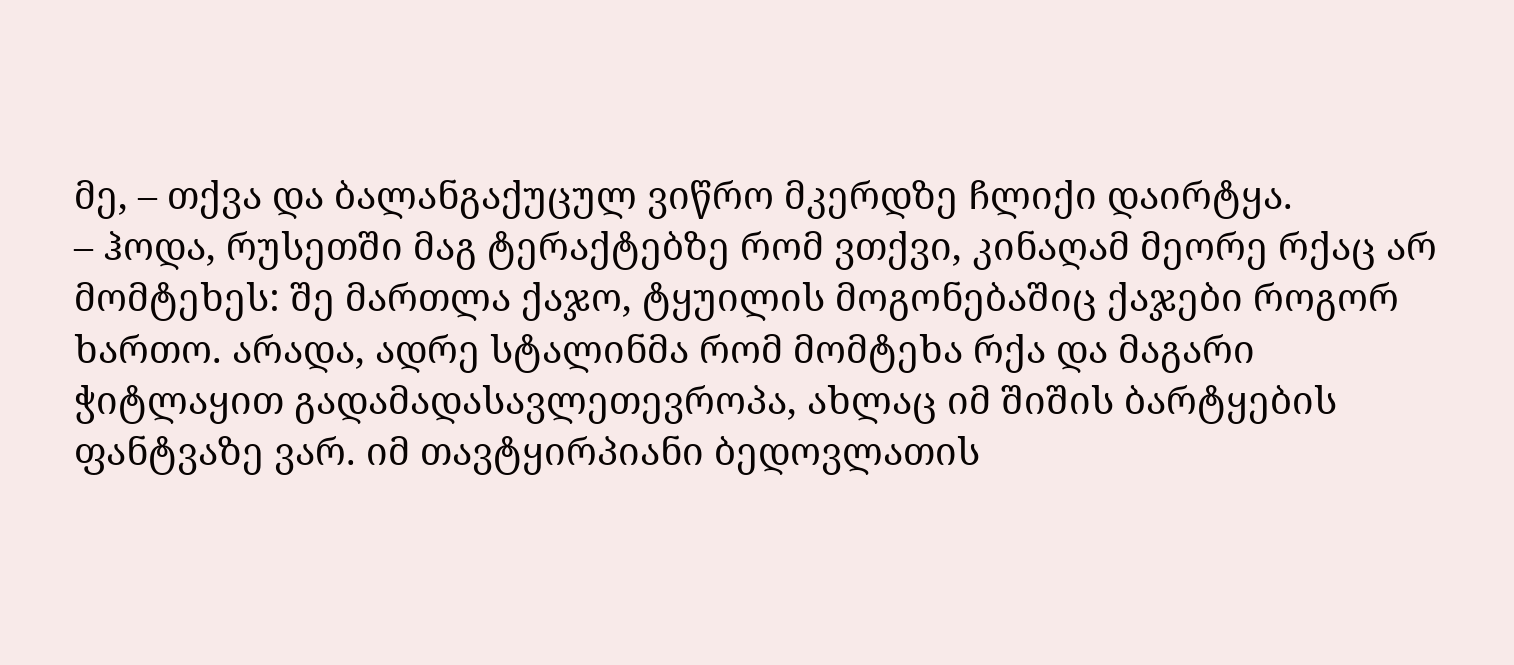მე, – თქვა და ბალანგაქუცულ ვიწრო მკერდზე ჩლიქი დაირტყა.
– ჰოდა, რუსეთში მაგ ტერაქტებზე რომ ვთქვი, კინაღამ მეორე რქაც არ მომტეხეს: შე მართლა ქაჯო, ტყუილის მოგონებაშიც ქაჯები როგორ ხართო. არადა, ადრე სტალინმა რომ მომტეხა რქა და მაგარი ჭიტლაყით გადამადასავლეთევროპა, ახლაც იმ შიშის ბარტყების ფანტვაზე ვარ. იმ თავტყირპიანი ბედოვლათის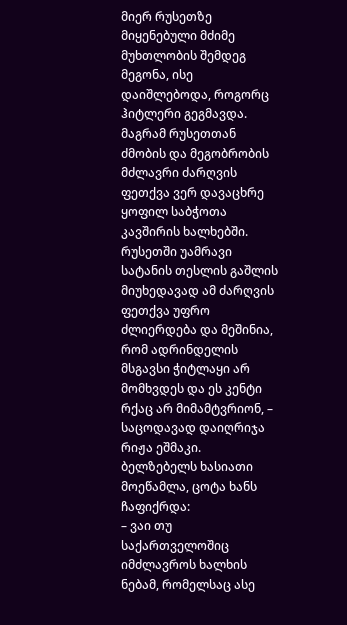მიერ რუსეთზე მიყენებული მძიმე მუხთლობის შემდეგ მეგონა, ისე დაიშლებოდა, როგორც ჰიტლერი გეგმავდა. მაგრამ რუსეთთან ძმობის და მეგობრობის მძლავრი ძარღვის ფეთქვა ვერ დავაცხრე ყოფილ საბჭოთა კავშირის ხალხებში. რუსეთში უამრავი სატანის თესლის გაშლის მიუხედავად ამ ძარღვის ფეთქვა უფრო ძლიერდება და მეშინია, რომ ადრინდელის მსგავსი ჭიტლაყი არ მომხვდეს და ეს კენტი რქაც არ მიმამტვრიონ, – საცოდავად დაიღრიჯა რიჟა ეშმაკი.
ბელზებელს ხასიათი მოეწამლა, ცოტა ხანს ჩაფიქრდა:
– ვაი თუ საქართველოშიც იმძლავროს ხალხის ნებამ, რომელსაც ასე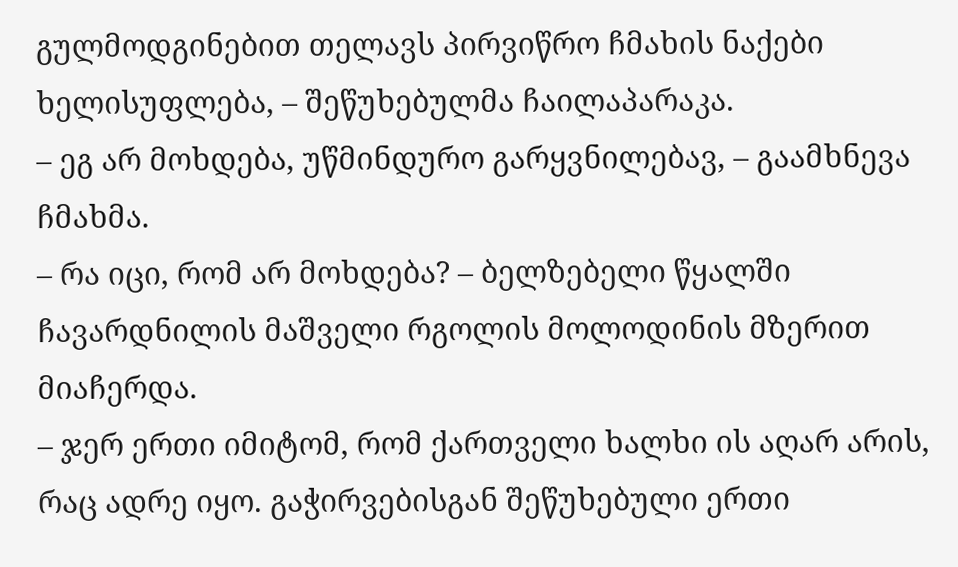გულმოდგინებით თელავს პირვიწრო ჩმახის ნაქები ხელისუფლება, – შეწუხებულმა ჩაილაპარაკა.
– ეგ არ მოხდება, უწმინდურო გარყვნილებავ, – გაამხნევა ჩმახმა.
– რა იცი, რომ არ მოხდება? – ბელზებელი წყალში ჩავარდნილის მაშველი რგოლის მოლოდინის მზერით მიაჩერდა.
– ჯერ ერთი იმიტომ, რომ ქართველი ხალხი ის აღარ არის, რაც ადრე იყო. გაჭირვებისგან შეწუხებული ერთი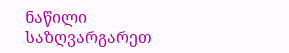ნაწილი საზღვარგარეთ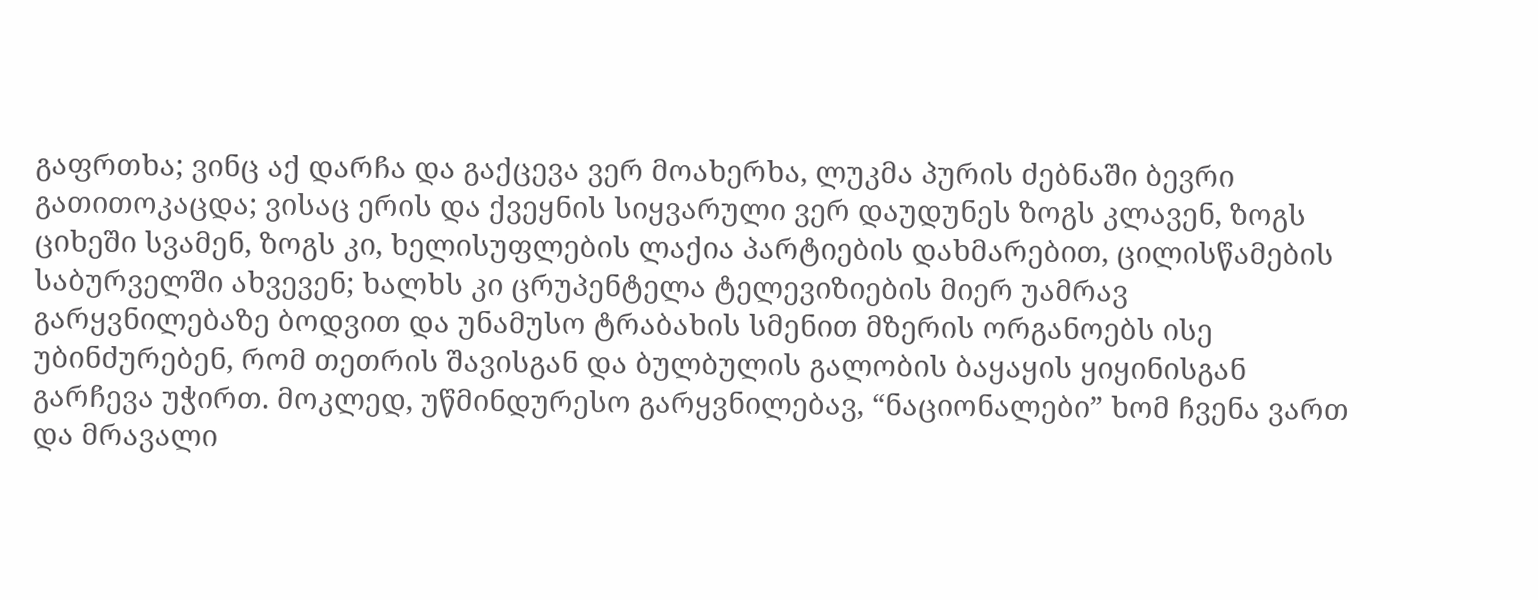გაფრთხა; ვინც აქ დარჩა და გაქცევა ვერ მოახერხა, ლუკმა პურის ძებნაში ბევრი გათითოკაცდა; ვისაც ერის და ქვეყნის სიყვარული ვერ დაუდუნეს ზოგს კლავენ, ზოგს ციხეში სვამენ, ზოგს კი, ხელისუფლების ლაქია პარტიების დახმარებით, ცილისწამების საბურველში ახვევენ; ხალხს კი ცრუპენტელა ტელევიზიების მიერ უამრავ გარყვნილებაზე ბოდვით და უნამუსო ტრაბახის სმენით მზერის ორგანოებს ისე უბინძურებენ, რომ თეთრის შავისგან და ბულბულის გალობის ბაყაყის ყიყინისგან გარჩევა უჭირთ. მოკლედ, უწმინდურესო გარყვნილებავ, “ნაციონალები” ხომ ჩვენა ვართ და მრავალი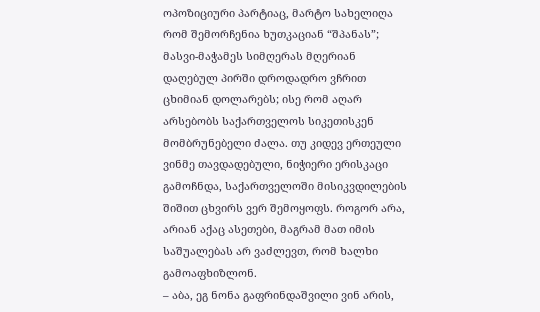ოპოზიციური პარტიაც, მარტო სახელიღა რომ შემორჩენია ხუთკაციან “შპანას”; მასვი-მაჭამეს სიმღერას მღერიან დაღებულ პირში დროდადრო ვჩრით ცხიმიან დოლარებს; ისე რომ აღარ არსებობს საქართველოს სიკეთისკენ მომბრუნებელი ძალა. თუ კიდევ ერთეული ვინმე თავდადებული, ნიჭიერი ერისკაცი გამოჩნდა, საქართველოში მისიკვდილების შიშით ცხვირს ვერ შემოყოფს. როგორ არა, არიან აქაც ასეთები, მაგრამ მათ იმის საშუალებას არ ვაძლევთ, რომ ხალხი გამოაფხიზლონ.
– აბა, ეგ ნონა გაფრინდაშვილი ვინ არის,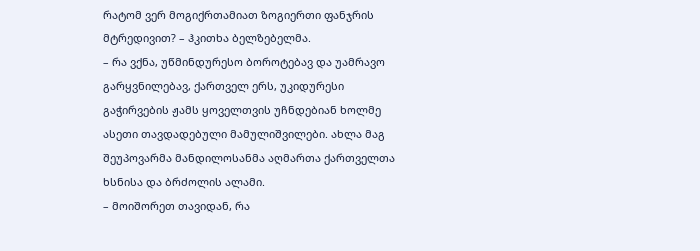რატომ ვერ მოგიქრთამიათ ზოგიერთი ფანჯრის მტრედივით? – ჰკითხა ბელზებელმა.
– რა ვქნა, უწმინდურესო ბოროტებავ და უამრავო გარყვნილებავ, ქართველ ერს, უკიდურესი გაჭირვების ჟამს ყოველთვის უჩნდებიან ხოლმე ასეთი თავდადებული მამულიშვილები. ახლა მაგ შეუპოვარმა მანდილოსანმა აღმართა ქართველთა ხსნისა და ბრძოლის ალამი.
– მოიშორეთ თავიდან, რა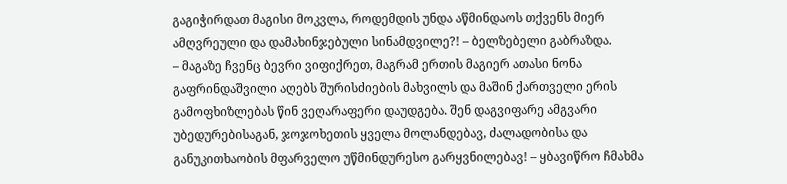გაგიჭირდათ მაგისი მოკვლა, როდემდის უნდა აწმინდაოს თქვენს მიერ ამღვრეული და დამახინჯებული სინამდვილე?! – ბელზებელი გაბრაზდა.
– მაგაზე ჩვენც ბევრი ვიფიქრეთ, მაგრამ ერთის მაგიერ ათასი ნონა გაფრინდაშვილი აღებს შურისძიების მახვილს და მაშინ ქართველი ერის გამოფხიზლებას წინ ვეღარაფერი დაუდგება. შენ დაგვიფარე ამგვარი უბედურებისაგან, ჯოჯოხეთის ყველა მოლანდებავ, ძალადობისა და განუკითხაობის მფარველო უწმინდურესო გარყვნილებავ! – ყბავიწრო ჩმახმა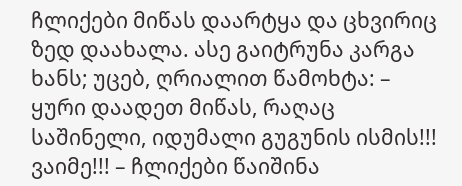ჩლიქები მიწას დაარტყა და ცხვირიც ზედ დაახალა. ასე გაიტრუნა კარგა ხანს; უცებ, ღრიალით წამოხტა: – ყური დაადეთ მიწას, რაღაც საშინელი, იდუმალი გუგუნის ისმის!!! ვაიმე!!! – ჩლიქები წაიშინა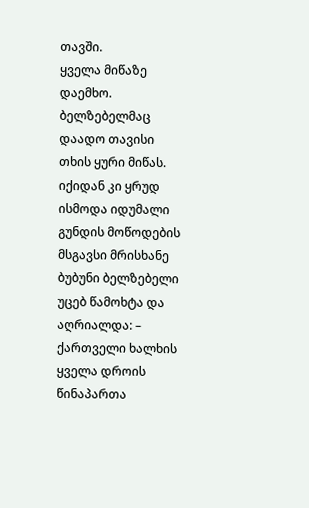თავში.
ყველა მიწაზე დაემხო. ბელზებელმაც დაადო თავისი თხის ყური მიწას. იქიდან კი ყრუდ ისმოდა იდუმალი გუნდის მოწოდების მსგავსი მრისხანე ბუბუნი ბელზებელი უცებ წამოხტა და აღრიალდა: – ქართველი ხალხის ყველა დროის წინაპართა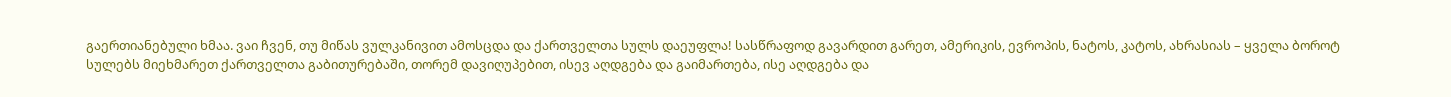გაერთიანებული ხმაა. ვაი ჩვენ, თუ მიწას ვულკანივით ამოსცდა და ქართველთა სულს დაეუფლა! სასწრაფოდ გავარდით გარეთ, ამერიკის, ევროპის, ნატოს, კატოს, ახრასიას – ყველა ბოროტ სულებს მიეხმარეთ ქართველთა გაბითურებაში, თორემ დავიღუპებით, ისევ აღდგება და გაიმართება, ისე აღდგება და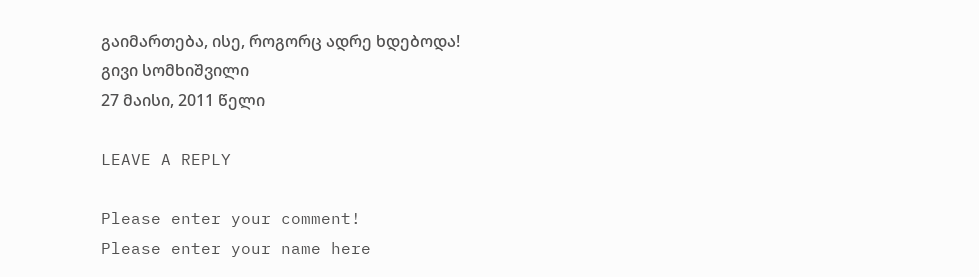გაიმართება, ისე, როგორც ადრე ხდებოდა!
გივი სომხიშვილი
27 მაისი, 2011 წელი

LEAVE A REPLY

Please enter your comment!
Please enter your name here